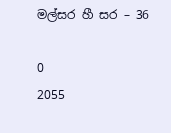මල්සර හී සර – 36

0
2055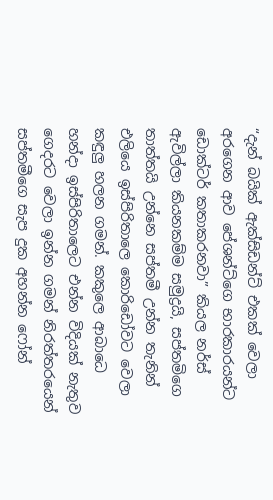“දැන් බයික් ඇක්සිඩන්ට් එකක් වෙලා අරගෙන ආව පේශන්ට්ගෙ භාරකාරයන්ට ඩොක්ටර් කතාකරනවා” කියල නර්ස් ඇවිල්ලා කියනකම්ම සමුද්‍රයි, සප්තමිගෙ තාත්තයි උන්නෙ සප්තමී උන්න තැනින් එලියෙ ඉස්පිරිතාලෙ කොරිඩෝවට වෙලා කඳුලු හලන ගමන්. කකුලෙ ආබාධෙ හන්දා ඉස්පිරිතාලෙට එන්න විදියක් නැතුව ගෙදරට වෙලා ඉන්න ගමන් නිරත්තරයෙන් සප්තමීගෙ සැප දුක අහන්න ෆෝන්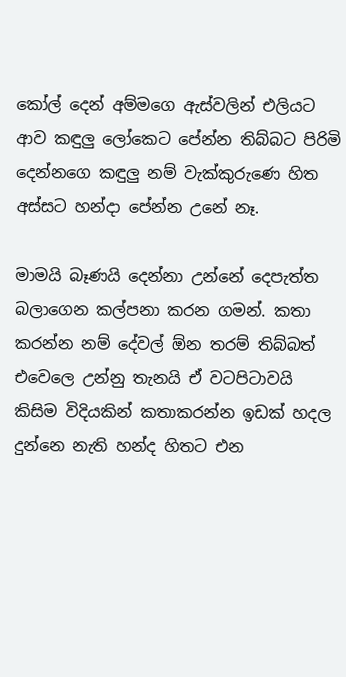කෝල් දෙන් අම්මගෙ ඇස්වලින් එලියට ආව කඳුලු ලෝකෙට පේන්න තිබ්බට පිරිමි දෙන්නගෙ කඳුලු නම් වැක්කුරුණෙ හිත අස්සට හන්දා පේන්න උනේ නෑ.

මාමයි බෑණයි දෙන්නා උන්නේ දෙපැත්ත බලාගෙන කල්පනා කරන ගමන්. කතා කරන්න නම් දේවල් ඕන තරම් තිබ්බත් එවෙලෙ උන්නු තැනයි ඒ වටපිටාවයි කිසිම විදියකින් කතාකරන්න ඉඩක් හදල දුන්නෙ නැති හන්ද හිතට එන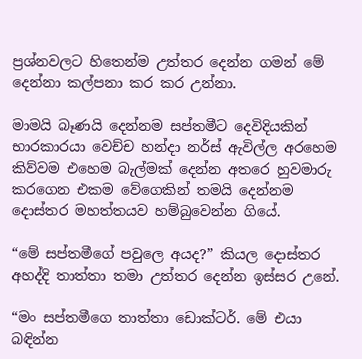ප්‍රශ්නවලට හිතෙන්ම උත්තර දෙන්න ගමන් මේ දෙන්නා කල්පනා කර කර උන්නා.

මාමයි බෑණයි දෙන්නම සප්තමීට දෙවිදියකින් භාරකාරයා වෙච්ච හන්දා නර්ස් ඇවිල්ල අරහෙම කිව්වම එහෙම බැල්මක් දෙන්න අතරෙ හුවමාරු කරගෙන එකම වේගෙකින් තමයි දෙන්නම දොස්තර මහත්තයව හම්බුවෙන්න ගියේ.

“මේ සප්තමීගේ පවුලෙ අයද?” කියල දොස්තර අහද්දි තාත්තා තමා උත්තර දෙන්න ඉස්සර උනේ.

“මං සප්තමීගෙ තාත්තා ඩොක්ටර්. මේ එයා බඳින්න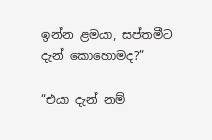ඉන්න ළමයා, සප්තමීට දැන් කොහොමද?”

“එයා දැන් නම්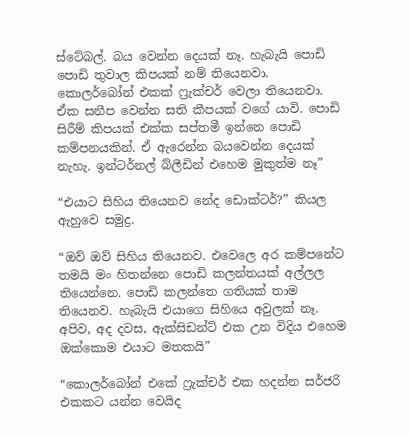ස්ටේබල්. බය වෙන්න දෙයක් නෑ. හැබැයි පොඩි පොඩි තුවාල කිපයක් නම් තියෙනවා. කොලර්බෝන් එකක් ෆ්‍රැක්චර් වෙලා තියෙනවා. ඒක සනීප වෙන්න සති කීපයක් වගේ යාවි. පොඩි සිරීම් කිපයක් එක්ක සප්තමී ඉන්නෙ පොඩි කම්පනයකින්. ඒ ඇරෙන්න බයවෙන්න දෙයක් නැහැ. ඉන්ටර්නල් බ්ලීඩින් එහෙම මුකුත්ම නෑ”

“එයාට සිහිය තියෙනව නේද ඩොක්ටර්?” කියල ඇහුවෙ සමුද්‍ර.

“ඔව් ඔව් සිහිය තියෙනව. එවෙලෙ අර කම්පනේට තමයි මං හිතන්නෙ පොඩි කලන්තයක් අල්ලල තියෙන්නෙ. පොඩි කලන්තෙ ගතියක් තාම තියෙනව. හැබැයි එයාගෙ සිහියෙ අවුලක් නෑ. අපිව, අද දවස, ඇක්සිඩන්ට් එක උන විදිය එහෙම ඔක්කොම එයාට මතකයි”

“කොලර්බෝන් එකේ ෆ්‍රැක්චර් එක හදන්න සර්ජරි එකකට යන්න වෙයිද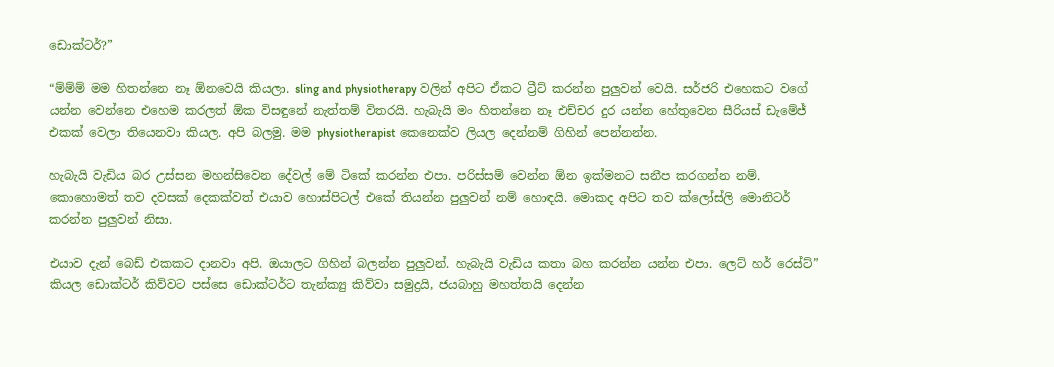ඩොක්ටර්?”

“ම්ම්ම් මම හිතන්නෙ නෑ ඕනවෙයි කියලා. sling and physiotherapy වලින් අපිට ඒකට ට්‍රීට් කරන්න පුලුවන් වෙයි. සර්ජරි එහෙකට වගේ යන්න වෙන්නෙ එහෙම කරලත් ඕක විසඳුනේ නැත්තම් විතරයි. හැබැයි මං හිතන්නෙ නෑ එච්චර දුර යන්න හේතුවෙන සීරියස් ඩැමේජ් එකක් වෙලා තියෙනවා කියල. අපි බලමු. මම physiotherapist කෙනෙක්ව ලියල දෙන්නම් ගිහින් පෙන්නන්න.

හැබැයි වැඩිය බර උස්සන මහන්සිවෙන දේවල් මේ ටිකේ කරන්න එපා. පරිස්සම් වෙන්න ඕන ඉක්මනට සනීප කරගන්න නම්. කොහොමත් තව දවසක් දෙකක්වත් එයාව හොස්පිටල් එකේ තියන්න පුලුවන් නම් හොඳයි. මොකද අපිට තව ක්ලෝස්ලි මොනිටර් කරන්න පුලුවන් නිසා.

එයාව දැන් බෙඩ් එකකට දානවා අපි. ඔයාලට ගිහින් බලන්න පුලුවන්. හැබැයි වැඩිය කතා බහ කරන්න යන්න එපා. ලෙට් හර් රෙස්ට්” කියල ඩොක්ටර් කිව්වට පස්සෙ ඩොක්ටර්ට තැන්ක්‍යු කිව්වා සමුද්‍රයි, ජයබාහු මහත්තයි දෙන්න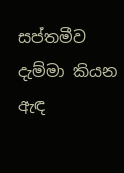සප්තමීව දැම්මා කියන ඇඳ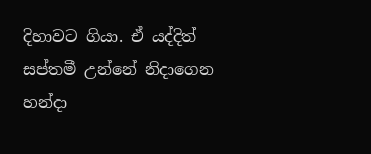දිහාවට ගියා. ඒ යද්දිත් සප්තමී උන්නේ නිදාගෙන හන්දා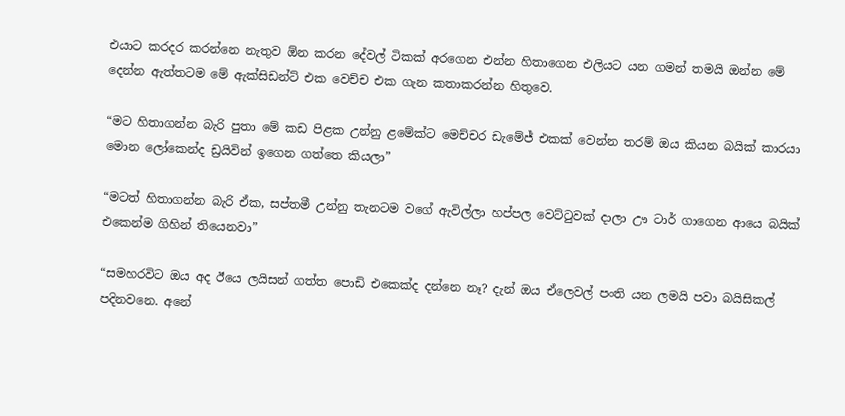එයාට කරදර කරන්නෙ නැතුව ඕන කරන දේවල් ටිකක් අරගෙන එන්න හිතාගෙන එලියට යන ගමන් තමයි ඔන්න මේ දෙන්න ඇත්තටම මේ ඇක්සිඩන්ට් එක වෙච්ච එක ගැන කතාකරන්න හිතුවෙ.

“මට හිතාගන්න බැරි පුතා මේ කඩ පිළක උන්නු ළමේක්ට මෙච්චර ඩැමේජ් එකක් වෙන්න තරම් ඔය කියන බයික් කාරයා මොන ලෝකෙන්ද ඩ්‍රයිවින් ඉගෙන ගත්තෙ කියලා”

“මටත් හිතාගන්න බැරි ඒක, සප්තමී උන්නු තැනටම වගේ ඇවිල්ලා හප්පල වෙට්ටුවක් දාලා ඌ ටාර් ගාගෙන ආයෙ බයික් එකෙන්ම ගිහින් තියෙනවා”

“සමහරවිට ඔය අද ඊයෙ ලයිසන් ගත්ත පොඩි එකෙක්ද දන්නෙ නෑ? දැන් ඔය ඒලෙවල් පංති යන ලමයි පවා බයිසිකල් පදිනවනෙ. අනේ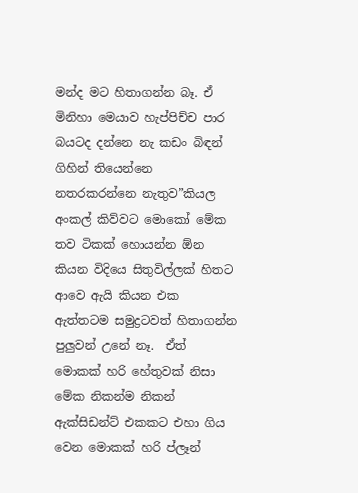මන්ද මට හිතාගන්න බෑ. ඒ මිනිහා මෙයාව හැප්පිච්ච පාර බයටද දන්නෙ නැ කඩං බිඳන් ගිහින් තියෙන්නෙ නතරකරන්නෙ නැතුව”කියල අංකල් කිව්වට මොකෝ මේක තව ටිකක් හොයන්න ඕන කියන විදියෙ සිතුවිල්ලක් හිතට ආවෙ ඇයි කියන එක ඇත්තටම සමුද්‍රටවත් හිතාගන්න පුලුවන් උනේ නෑ.  ඒත් මොකක් හරි හේතුවක් නිසා මේක නිකන්ම නිකන් ඇක්සිඩන්ට් එකකට එහා ගිය වෙන මොකක් හරි ප්ලෑන්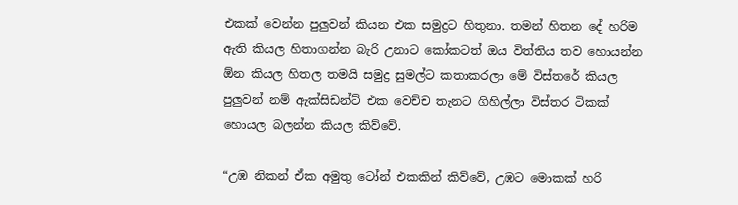එකක් වෙන්න පුලුවන් කියන එක සමුද්‍රට හිතුනා. තමන් හිතන දේ හරිම ඇති කියල හිතාගන්න බැරි උනාට කෝකටත් ඔය විත්තිය තව හොයන්න ඕන කියල හිතල තමයි සමුද්‍ර සුමල්ට කතාකරලා මේ විස්තරේ කියල පුලුවන් නම් ඇක්සිඩන්ට් එක වෙච්ච තැනට ගිහිල්ලා විස්තර ටිකක් හොයල බලන්න කියල කිව්වේ.

“උඹ නිකන් ඒක අමුතු ටෝන් එකකින් කිව්වේ, උඹට මොකක් හරි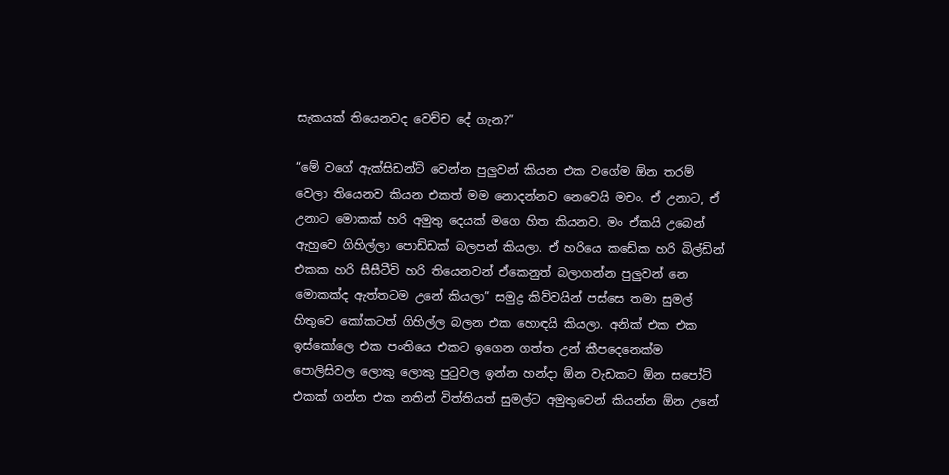සැකයක් තියෙනවද වෙච්ච දේ ගැන?”

“මේ වගේ ඇක්සිඩන්ට් වෙන්න පුලුවන් කියන එක වගේම ඕන තරම් වෙලා තියෙනව කියන එකත් මම නොදන්නව නෙවෙයි මචං. ඒ උනාට, ඒ උනාට මොකක් හරි අමුතු දෙයක් මගෙ හිත කියනව. මං ඒකයි උබෙන් ඇහුවෙ ගිහිල්ලා පොඩ්ඩක් බලපන් කියලා. ඒ හරියෙ කඩේක හරි බිල්ඩින් එකක හරි සීසීටීවි හරි තියෙනවන් ඒකෙනුත් බලාගන්න පුලුවන් නෙ මොකක්ද ඇත්තටම උනේ කියලා” සමුද්‍ර කිව්වයින් පස්සෙ තමා සුමල් හිතුවෙ කෝකටත් ගිහිල්ල බලන එක හොඳයි කියලා. අනික් එක එක ඉස්කෝලෙ එක පංතියෙ එකට ඉගෙන ගත්ත උන් කීපදෙනෙක්ම පොලිසිවල ලොකු ලොකු පුටුවල ඉන්න හන්දා ඕන වැඩකට ඕන සපෝට් එකක් ගන්න එක නතින් විත්තියත් සුමල්ට අමුතුවෙන් කියන්න ඕන උනේ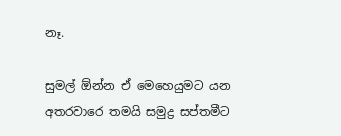නෑ.

සුමල් ඕන්න ඒ මෙහෙයුමට යන අතරවාරෙ තමයි සමුද්‍ර සප්තමීට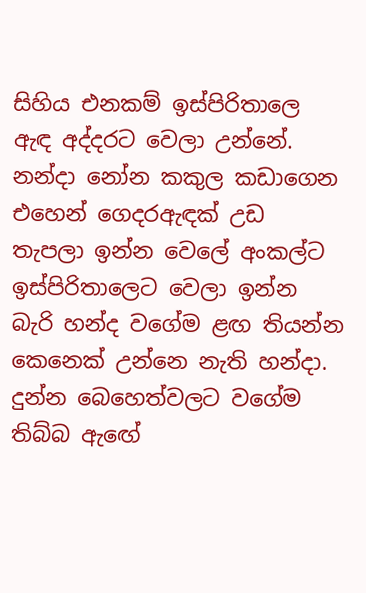සිහිය එනකම් ඉස්පිරිතාලෙ ඇඳ අද්දරට වෙලා උන්නේ. නන්දා නෝන කකුල කඩාගෙන එහෙන් ගෙදරඇඳක් උඩ තැපලා ඉන්න වෙලේ අංකල්ට ඉස්පිරිතාලෙට වෙලා ඉන්න බැරි හන්ද වගේම ළඟ තියන්න කෙනෙක් උන්නෙ නැති හන්දා. දුන්න බෙහෙත්වලට වගේම තිබ්බ ඇඟේ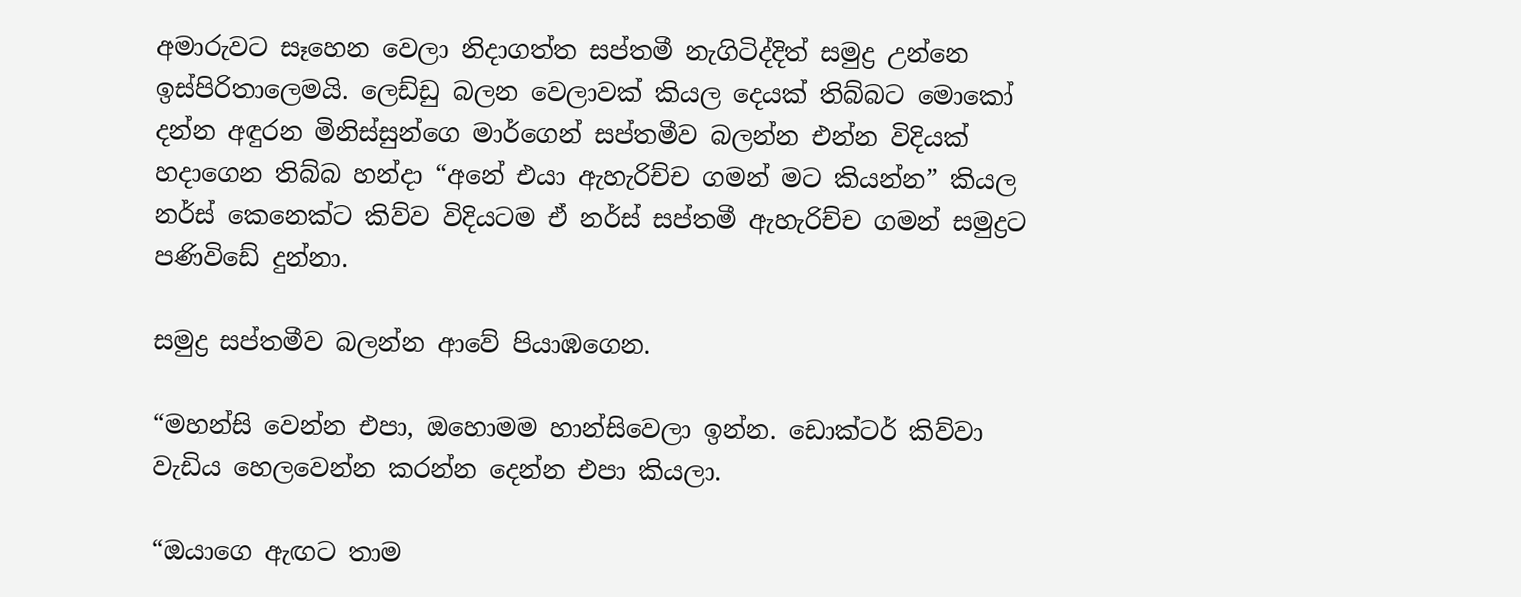අමාරුවට සෑහෙන වෙලා නිදාගත්ත සප්තමී නැගිටිද්දිත් සමුද්‍ර උන්නෙ ඉස්පිරිතාලෙමයි. ලෙඩ්ඩු බලන වෙලාවක් කියල දෙයක් තිබ්බට මොකෝ දන්න අඳුරන මිනිස්සුන්ගෙ මාර්ගෙන් සප්තමීව බලන්න එන්න විදියක් හදාගෙන තිබ්බ හන්දා “අනේ එයා ඇහැරිච්ච ගමන් මට කියන්න” කියල නර්ස් කෙනෙක්‍ට කිව්ව විදියටම ඒ නර්ස් සප්තමී ඇහැරිච්ච ගමන් සමුද්‍රට පණිවිඩේ දුන්නා.

සමුද්‍ර සප්තමීව බලන්න ආවේ පියාඹගෙන.

“මහන්සි වෙන්න එපා, ඔහොමම හාන්සිවෙලා ඉන්න. ඩොක්ටර් කිව්වා වැඩිය හෙලවෙන්න කරන්න දෙන්න එපා කියලා.

“ඔයාගෙ ඇඟට තාම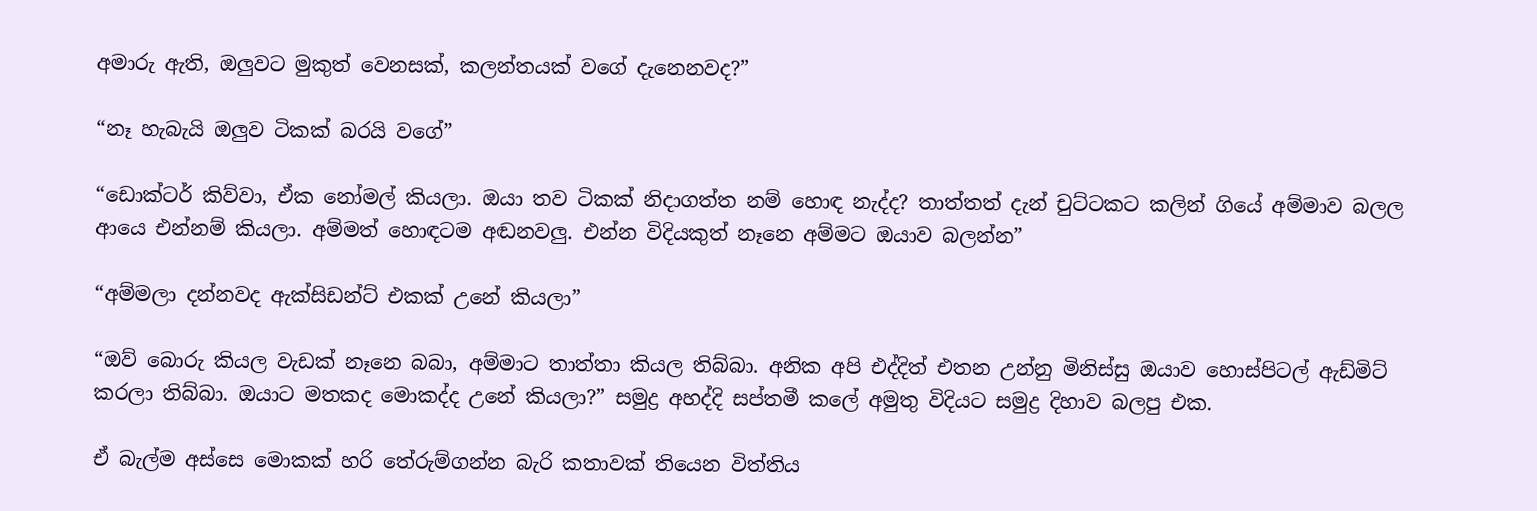අමාරු ඇති, ඔලුවට මුකුත් වෙනසක්, කලන්තයක් වගේ දැනෙනවද?”

“නෑ හැබැයි ඔලුව ටිකක් බරයි වගේ”

“ඩොක්ටර් කිව්වා, ඒක නෝමල් කියලා. ඔයා තව ටිකක් නිදාගත්ත නම් හොඳ නැද්ද? තාත්තත් දැන් චුට්ටකට කලින් ගියේ අම්මාව බලල ආයෙ එන්නම් කියලා. අම්මත් හොඳටම අඬනවලු. එන්න විදියකුත් නෑනෙ අම්මට ඔයාව බලන්න”

“අම්මලා දන්නවද ඇක්සිඩන්ට් එකක් උනේ කියලා”

“ඔව් බොරු කියල වැඩක් නෑනෙ බබා, අම්මාට තාත්තා කියල තිබ්බා. අනික අපි එද්දිත් එතන උන්නු මිනිස්සු ඔයාව හොස්පිටල් ඇඩ්මිට් කරලා තිබ්බා. ඔයාට මතකද මොකද්ද උනේ කියලා?” සමුද්‍ර අහද්දි සප්තමී කලේ අමුතු විදියට සමුද්‍ර දිහාව බලපු එක.

ඒ බැල්ම අස්සෙ මොකක් හරි තේරුම්ගන්න බැරි කතාවක් තියෙන විත්තිය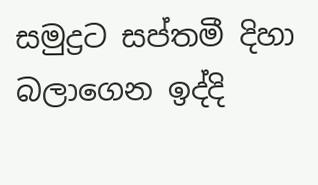සමුද්‍රට සප්තමී දිහා බලාගෙන ඉද්දි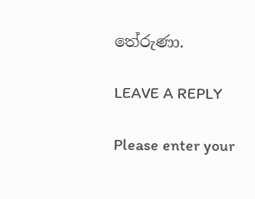තේරුණා.

LEAVE A REPLY

Please enter your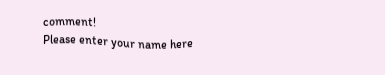comment!
Please enter your name here